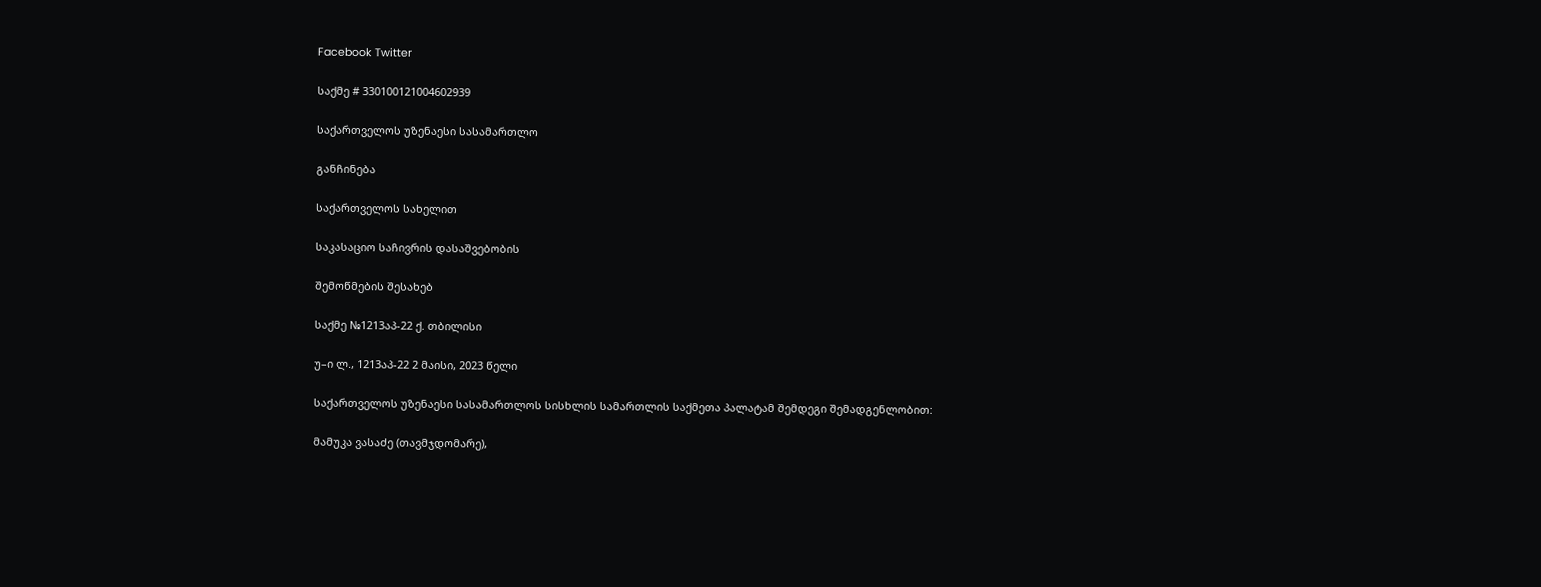Facebook Twitter

საქმე # 330100121004602939

საქართველოს უზენაესი სასამართლო

განჩინება

საქართველოს სახელით

საკასაციო საჩივრის დასაშვებობის

შემოწმების შესახებ

საქმე №1213აპ-22 ქ. თბილისი

უ–ი ლ., 1213აპ-22 2 მაისი, 2023 წელი

საქართველოს უზენაესი სასამართლოს სისხლის სამართლის საქმეთა პალატამ შემდეგი შემადგენლობით:

მამუკა ვასაძე (თავმჯდომარე),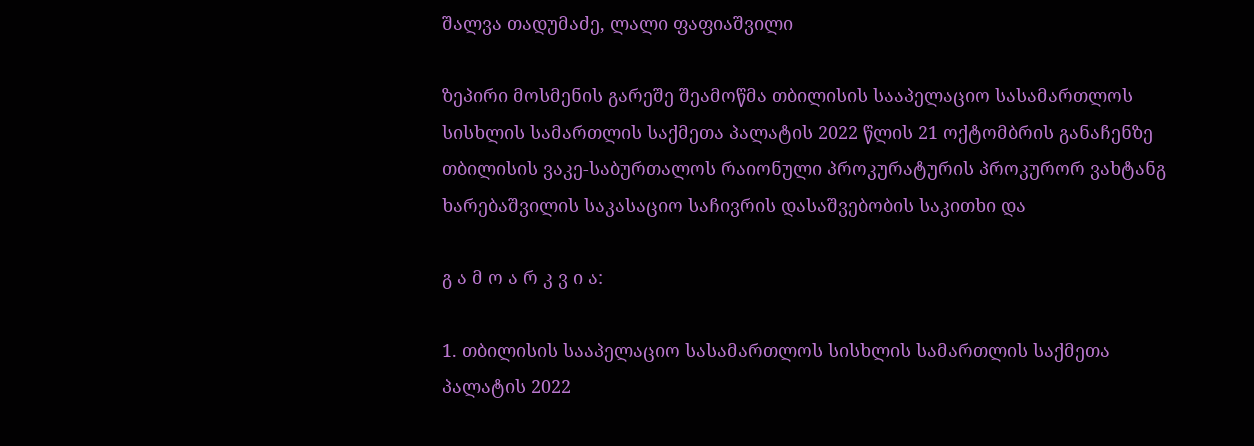შალვა თადუმაძე, ლალი ფაფიაშვილი

ზეპირი მოსმენის გარეშე შეამოწმა თბილისის სააპელაციო სასამართლოს სისხლის სამართლის საქმეთა პალატის 2022 წლის 21 ოქტომბრის განაჩენზე თბილისის ვაკე-საბურთალოს რაიონული პროკურატურის პროკურორ ვახტანგ ხარებაშვილის საკასაციო საჩივრის დასაშვებობის საკითხი და

გ ა მ ო ა რ კ ვ ი ა:

1. თბილისის სააპელაციო სასამართლოს სისხლის სამართლის საქმეთა პალატის 2022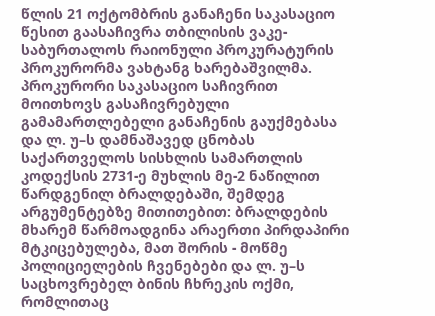წლის 21 ოქტომბრის განაჩენი საკასაციო წესით გაასაჩივრა თბილისის ვაკე-საბურთალოს რაიონული პროკურატურის პროკურორმა ვახტანგ ხარებაშვილმა. პროკურორი საკასაციო საჩივრით მოითხოვს გასაჩივრებული გამამართლებელი განაჩენის გაუქმებასა და ლ. უ–ს დამნაშავედ ცნობას საქართველოს სისხლის სამართლის კოდექსის 2731-ე მუხლის მე-2 ნაწილით წარდგენილ ბრალდებაში, შემდეგ არგუმენტებზე მითითებით: ბრალდების მხარემ წარმოადგინა არაერთი პირდაპირი მტკიცებულება, მათ შორის - მოწმე პოლიციელების ჩვენებები და ლ. უ–ს საცხოვრებელ ბინის ჩხრეკის ოქმი, რომლითაც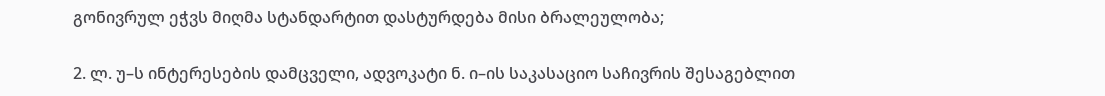გონივრულ ეჭვს მიღმა სტანდარტით დასტურდება მისი ბრალეულობა;

2. ლ. უ–ს ინტერესების დამცველი, ადვოკატი ნ. ი–ის საკასაციო საჩივრის შესაგებლით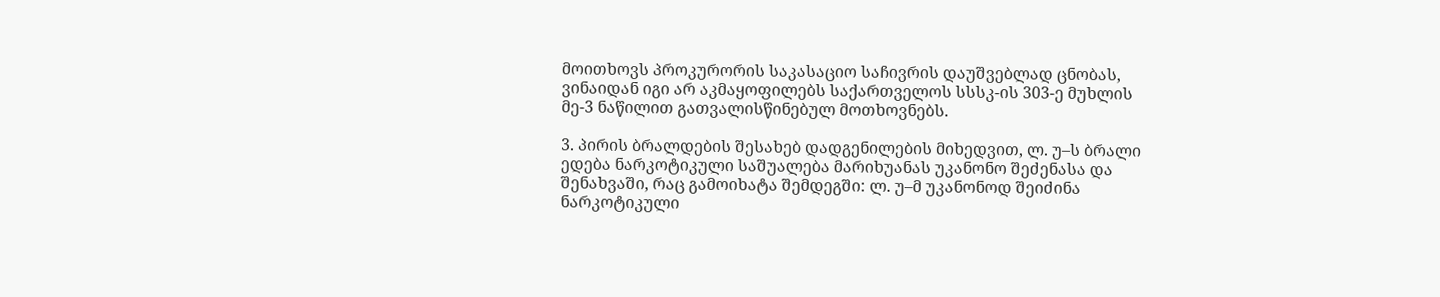მოითხოვს პროკურორის საკასაციო საჩივრის დაუშვებლად ცნობას, ვინაიდან იგი არ აკმაყოფილებს საქართველოს სსსკ-ის 303-ე მუხლის მე-3 ნაწილით გათვალისწინებულ მოთხოვნებს.

3. პირის ბრალდების შესახებ დადგენილების მიხედვით, ლ. უ–ს ბრალი ედება ნარკოტიკული საშუალება მარიხუანას უკანონო შეძენასა და შენახვაში, რაც გამოიხატა შემდეგში: ლ. უ–მ უკანონოდ შეიძინა ნარკოტიკული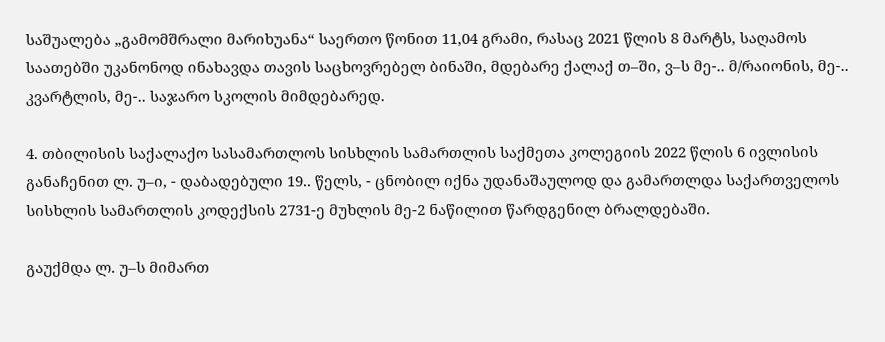საშუალება „გამომშრალი მარიხუანა“ საერთო წონით 11,04 გრამი, რასაც 2021 წლის 8 მარტს, საღამოს საათებში უკანონოდ ინახავდა თავის საცხოვრებელ ბინაში, მდებარე ქალაქ თ–ში, ვ–ს მე-.. მ/რაიონის, მე-.. კვარტლის, მე-.. საჯარო სკოლის მიმდებარედ.

4. თბილისის საქალაქო სასამართლოს სისხლის სამართლის საქმეთა კოლეგიის 2022 წლის 6 ივლისის განაჩენით ლ. უ–ი, - დაბადებული 19.. წელს, - ცნობილ იქნა უდანაშაულოდ და გამართლდა საქართველოს სისხლის სამართლის კოდექსის 2731-ე მუხლის მე-2 ნაწილით წარდგენილ ბრალდებაში.

გაუქმდა ლ. უ–ს მიმართ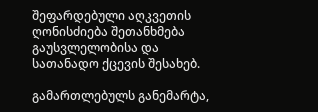შეფარდებული აღკვეთის ღონისძიება შეთანხმება გაუსვლელობისა და სათანადო ქცევის შესახებ.

გამართლებულს განემარტა,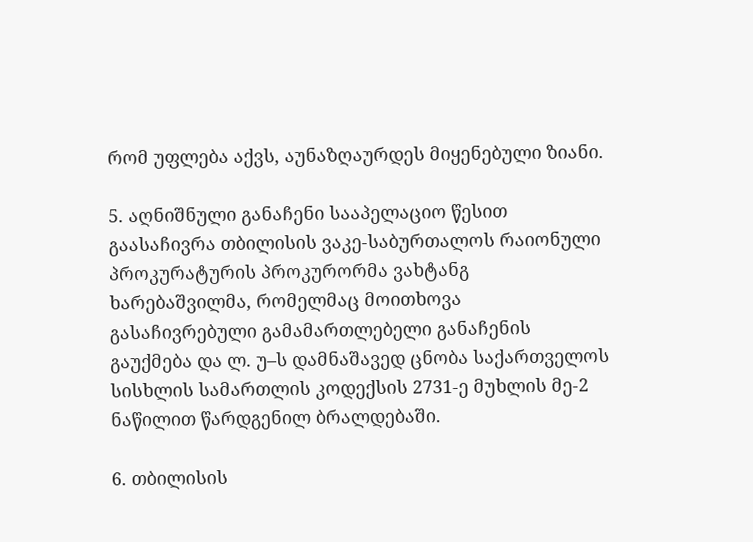რომ უფლება აქვს, აუნაზღაურდეს მიყენებული ზიანი.

5. აღნიშნული განაჩენი სააპელაციო წესით გაასაჩივრა თბილისის ვაკე-საბურთალოს რაიონული პროკურატურის პროკურორმა ვახტანგ ხარებაშვილმა, რომელმაც მოითხოვა გასაჩივრებული გამამართლებელი განაჩენის გაუქმება და ლ. უ–ს დამნაშავედ ცნობა საქართველოს სისხლის სამართლის კოდექსის 2731-ე მუხლის მე-2 ნაწილით წარდგენილ ბრალდებაში.

6. თბილისის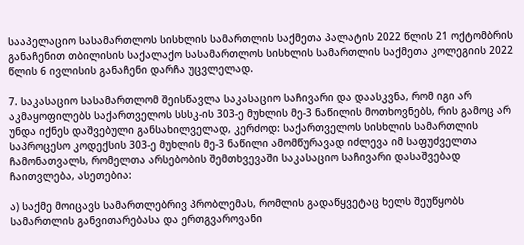სააპელაციო სასამართლოს სისხლის სამართლის საქმეთა პალატის 2022 წლის 21 ოქტომბრის განაჩენით თბილისის საქალაქო სასამართლოს სისხლის სამართლის საქმეთა კოლეგიის 2022 წლის 6 ივლისის განაჩენი დარჩა უცვლელად.

7. საკასაციო სასამართლომ შეისწავლა საკასაციო საჩივარი და დაასკვნა, რომ იგი არ აკმაყოფილებს საქართველოს სსსკ-ის 303-ე მუხლის მე-3 ნაწილის მოთხოვნებს, რის გამოც არ უნდა იქნეს დაშვებული განსახილველად, კერძოდ: საქართველოს სისხლის სამართლის საპროცესო კოდექსის 303-ე მუხლის მე-3 ნაწილი ამომწურავად იძლევა იმ საფუძველთა ჩამონათვალს, რომელთა არსებობის შემთხვევაში საკასაციო საჩივარი დასაშვებად ჩაითვლება, ასეთებია:

ა) საქმე მოიცავს სამართლებრივ პრობლემას, რომლის გადაწყვეტაც ხელს შეუწყობს სამართლის განვითარებასა და ერთგვაროვანი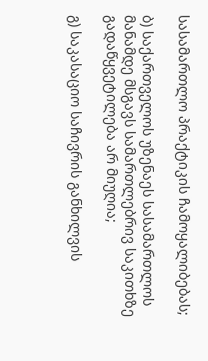სასამართლო პრაქტიკის ჩამოყალიბებას;

ბ) საქართველოს უზენაეს სასამართლოს მანამდე მსგავს სამართლებრივ საკითხზე გადაწყვეტილება არ მიუღია;

გ) საკასაციო საჩივრის განხილვის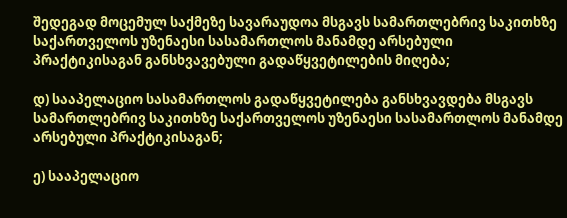შედეგად მოცემულ საქმეზე სავარაუდოა მსგავს სამართლებრივ საკითხზე საქართველოს უზენაესი სასამართლოს მანამდე არსებული პრაქტიკისაგან განსხვავებული გადაწყვეტილების მიღება;

დ) სააპელაციო სასამართლოს გადაწყვეტილება განსხვავდება მსგავს სამართლებრივ საკითხზე საქართველოს უზენაესი სასამართლოს მანამდე არსებული პრაქტიკისაგან;

ე) სააპელაციო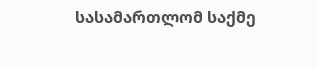სასამართლომ საქმე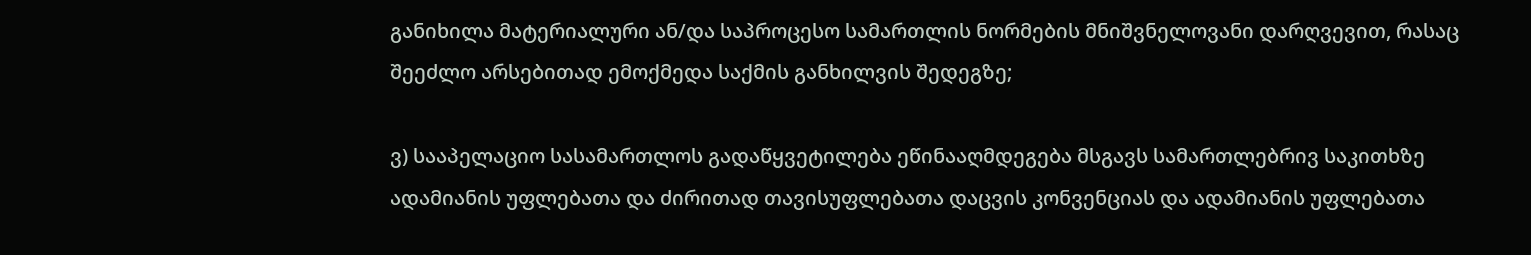განიხილა მატერიალური ან/და საპროცესო სამართლის ნორმების მნიშვნელოვანი დარღვევით, რასაც შეეძლო არსებითად ემოქმედა საქმის განხილვის შედეგზე;

ვ) სააპელაციო სასამართლოს გადაწყვეტილება ეწინააღმდეგება მსგავს სამართლებრივ საკითხზე ადამიანის უფლებათა და ძირითად თავისუფლებათა დაცვის კონვენციას და ადამიანის უფლებათა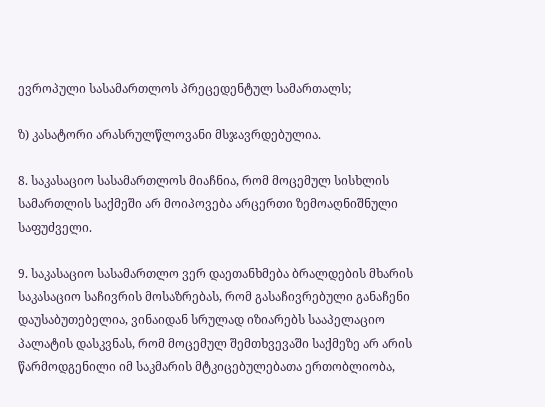ევროპული სასამართლოს პრეცედენტულ სამართალს;

ზ) კასატორი არასრულწლოვანი მსჯავრდებულია.

8. საკასაციო სასამართლოს მიაჩნია, რომ მოცემულ სისხლის სამართლის საქმეში არ მოიპოვება არცერთი ზემოაღნიშნული საფუძველი.

9. საკასაციო სასამართლო ვერ დაეთანხმება ბრალდების მხარის საკასაციო საჩივრის მოსაზრებას, რომ გასაჩივრებული განაჩენი დაუსაბუთებელია, ვინაიდან სრულად იზიარებს სააპელაციო პალატის დასკვნას, რომ მოცემულ შემთხვევაში საქმეზე არ არის წარმოდგენილი იმ საკმარის მტკიცებულებათა ერთობლიობა,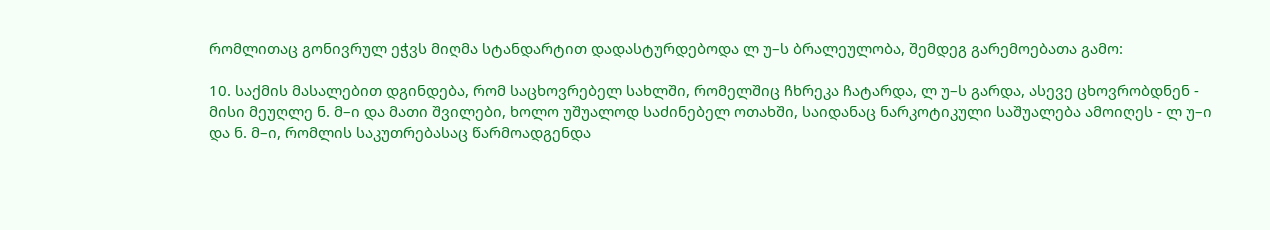რომლითაც გონივრულ ეჭვს მიღმა სტანდარტით დადასტურდებოდა ლ უ–ს ბრალეულობა, შემდეგ გარემოებათა გამო:

10. საქმის მასალებით დგინდება, რომ საცხოვრებელ სახლში, რომელშიც ჩხრეკა ჩატარდა, ლ უ–ს გარდა, ასევე ცხოვრობდნენ - მისი მეუღლე ნ. მ–ი და მათი შვილები, ხოლო უშუალოდ საძინებელ ოთახში, საიდანაც ნარკოტიკული საშუალება ამოიღეს - ლ უ–ი და ნ. მ–ი, რომლის საკუთრებასაც წარმოადგენდა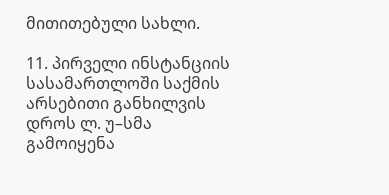მითითებული სახლი.

11. პირველი ინსტანციის სასამართლოში საქმის არსებითი განხილვის დროს ლ. უ–სმა გამოიყენა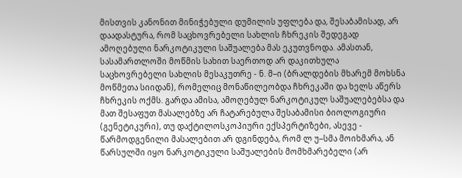მისთვის კანონით მინიჭებული დუმილის უფლება და, შესაბამისად, არ დაადასტურა, რომ საცხოვრებელი სახლის ჩხრეკის შედეგად ამოღებული ნარკოტიკული საშუალება მას ეკუთვნოდა. ამასთან, სასამართლოში მოწმის სახით საერთოდ არ დაკითხულა საცხოვრებელი სახლის მესაკუთრე - ნ. მ–ი (ბრალდების მხარემ მოხსნა მოწმეთა სიიდან), რომელიც მონაწილეობდა ჩხრეკაში და ხელს აწერს ჩხრეკის ოქმს. გარდა ამისა, ამოღებულ ნარკოტიკულ საშუალებებსა და მათ შესაფუთ მასალებზე არ ჩატარებულა შესაბამისი ბიოლოგიური (გენეტიკური), თუ დაქტილოსკოპიური ექსპერტიზები, ასევე - წარმოდგენილი მასალებით არ დგინდება, რომ ლ უ–სმა მოიხმარა, ან წარსულში იყო ნარკოტიკული საშუალების მომხმარებელი (არ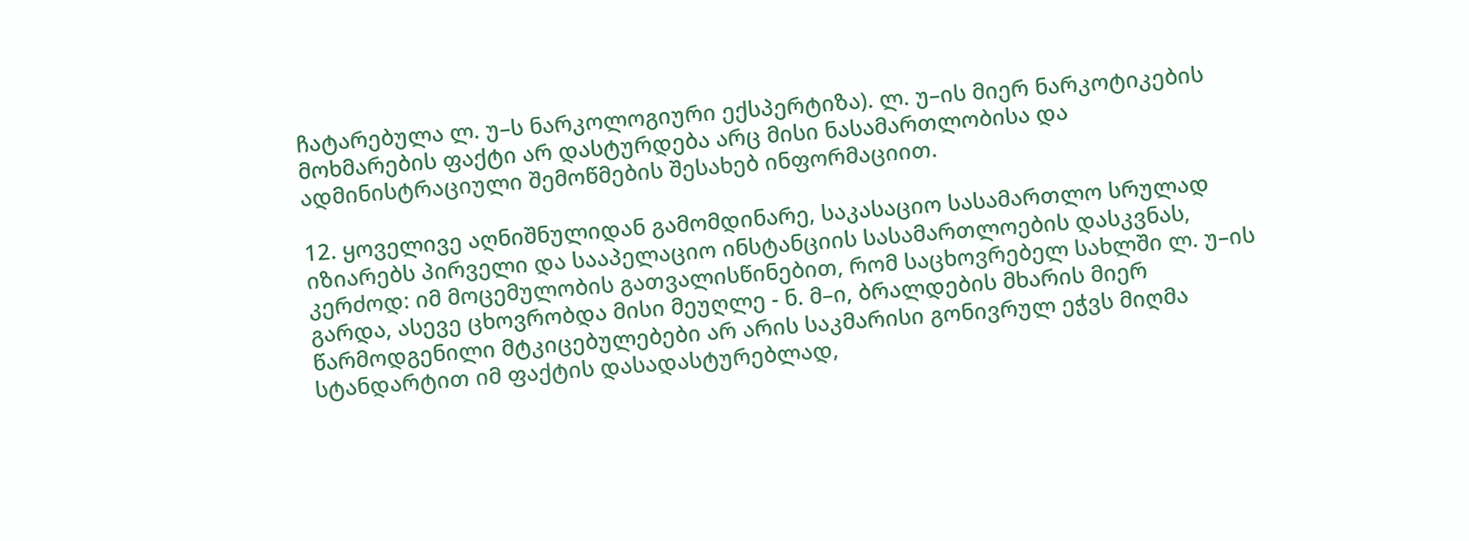ჩატარებულა ლ. უ–ს ნარკოლოგიური ექსპერტიზა). ლ. უ–ის მიერ ნარკოტიკების მოხმარების ფაქტი არ დასტურდება არც მისი ნასამართლობისა და ადმინისტრაციული შემოწმების შესახებ ინფორმაციით.

12. ყოველივე აღნიშნულიდან გამომდინარე, საკასაციო სასამართლო სრულად იზიარებს პირველი და სააპელაციო ინსტანციის სასამართლოების დასკვნას, კერძოდ: იმ მოცემულობის გათვალისწინებით, რომ საცხოვრებელ სახლში ლ. უ–ის გარდა, ასევე ცხოვრობდა მისი მეუღლე - ნ. მ–ი, ბრალდების მხარის მიერ წარმოდგენილი მტკიცებულებები არ არის საკმარისი გონივრულ ეჭვს მიღმა სტანდარტით იმ ფაქტის დასადასტურებლად,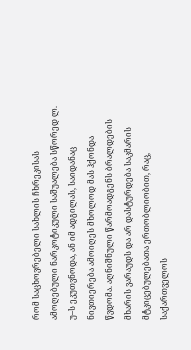რომ საცხოვრებელი სახლის ჩხრეკისას ამოღებული ნარკოტიკული საშუალება სწორედ ლ. უ–ს ეკუთვნოდა, ან იმ ადგილას, საიდანაც ნივთიერება ამოიღეს მხოლოდ მას ჰქონდა წვდომა. აღნიშნული წარმოადგენს ბრალდების მხარის ვარაუდს და არ დასტურდება საკმარის მტკიცებულებათა ერთობლიობით, რაც, საქართველოს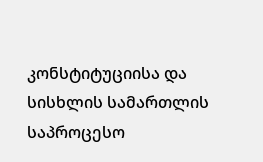კონსტიტუციისა და სისხლის სამართლის საპროცესო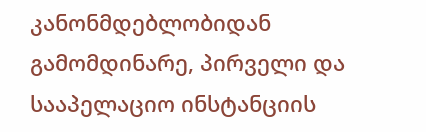კანონმდებლობიდან გამომდინარე, პირველი და სააპელაციო ინსტანციის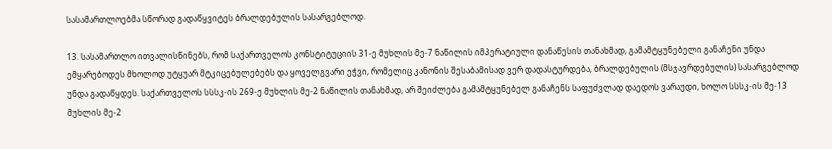სასამართლოებმა სწორად გადაწყვიტეს ბრალდებულის სასარგებლოდ.

13. სასამართლო ითვალისწინებს, რომ საქართველოს კონსტიტუციის 31-ე მუხლის მე-7 ნაწილის იმპერატიული დანაწესის თანახმად, გამამტყუნებელი განაჩენი უნდა ემყარებოდეს მხოლოდ უტყუარ მტკიცებულებებს და ყოველგვარი ეჭვი, რომელიც კანონის შესაბამისად ვერ დადასტურდება, ბრალდებულის (მსჯავრდებულის) სასარგებლოდ უნდა გადაწყდეს. საქართველოს სსსკ-ის 269-ე მუხლის მე-2 ნაწილის თანახმად, არ შეიძლება გამამტყუნებელ განაჩენს საფუძვლად დაედოს ვარაუდი, ხოლო სსსკ-ის მე-13 მუხლის მე-2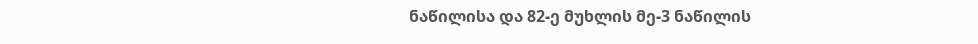ნაწილისა და 82-ე მუხლის მე-3 ნაწილის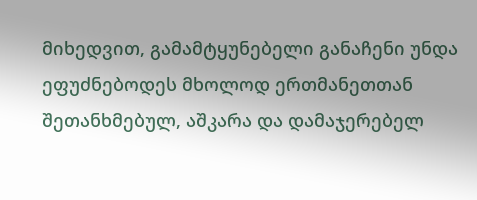მიხედვით, გამამტყუნებელი განაჩენი უნდა ეფუძნებოდეს მხოლოდ ერთმანეთთან შეთანხმებულ, აშკარა და დამაჯერებელ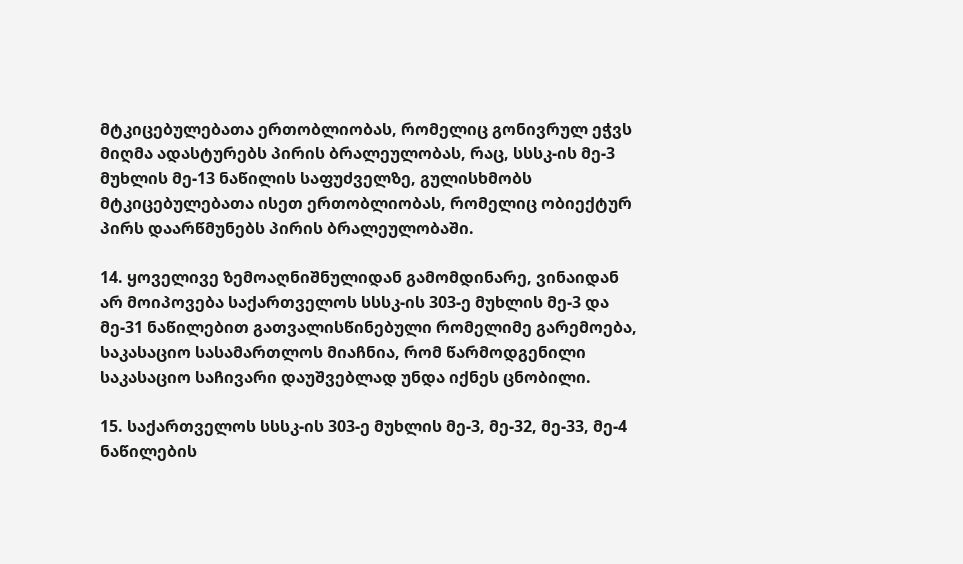მტკიცებულებათა ერთობლიობას, რომელიც გონივრულ ეჭვს მიღმა ადასტურებს პირის ბრალეულობას, რაც, სსსკ-ის მე-3 მუხლის მე-13 ნაწილის საფუძველზე, გულისხმობს მტკიცებულებათა ისეთ ერთობლიობას, რომელიც ობიექტურ პირს დაარწმუნებს პირის ბრალეულობაში.

14. ყოველივე ზემოაღნიშნულიდან გამომდინარე, ვინაიდან არ მოიპოვება საქართველოს სსსკ-ის 303-ე მუხლის მე-3 და მე-31 ნაწილებით გათვალისწინებული რომელიმე გარემოება, საკასაციო სასამართლოს მიაჩნია, რომ წარმოდგენილი საკასაციო საჩივარი დაუშვებლად უნდა იქნეს ცნობილი.

15. საქართველოს სსსკ-ის 303-ე მუხლის მე-3, მე-32, მე-33, მე-4 ნაწილების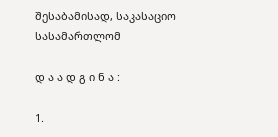შესაბამისად, საკასაციო სასამართლომ

დ ა ა დ გ ი ნ ა :

1.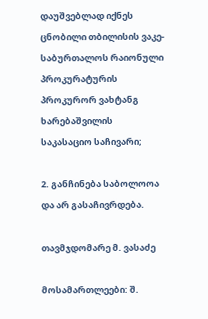დაუშვებლად იქნეს ცნობილი თბილისის ვაკე-საბურთალოს რაიონული პროკურატურის პროკურორ ვახტანგ ხარებაშვილის საკასაციო საჩივარი;

2. განჩინება საბოლოოა და არ გასაჩივრდება.

თავმჯდომარე მ. ვასაძე

მოსამართლეები: შ.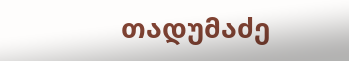თადუმაძე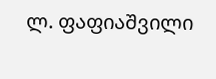ლ. ფაფიაშვილი